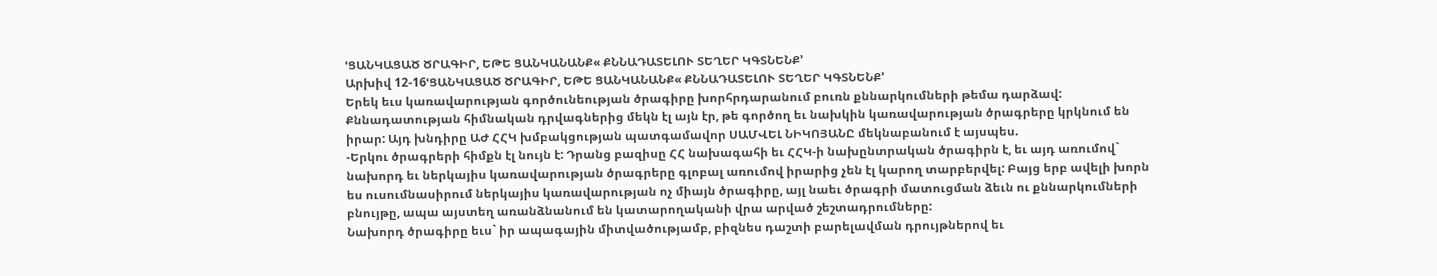ՙՑԱՆԿԱՑԱԾ ԾՐԱԳԻՐ, ԵԹԵ ՑԱՆԿԱՆԱՆՔ« ՔՆՆԱԴԱՏԵԼՈՒ ՏԵՂԵՐ ԿԳՏՆԵՆՔ՚
Արխիվ 12-16ՙՑԱՆԿԱՑԱԾ ԾՐԱԳԻՐ, ԵԹԵ ՑԱՆԿԱՆԱՆՔ« ՔՆՆԱԴԱՏԵԼՈՒ ՏԵՂԵՐ ԿԳՏՆԵՆՔ՚
Երեկ եւս կառավարության գործունեության ծրագիրը խորհրդարանում բուռն քննարկումների թեմա դարձավ: Քննադատության հիմնական դրվագներից մեկն էլ այն էր, թե գործող եւ նախկին կառավարության ծրագրերը կրկնում են իրար: Այդ խնդիրը ԱԺ ՀՀԿ խմբակցության պատգամավոր ՍԱՄՎԵԼ ՆԻԿՈՅԱՆԸ մեկնաբանում է այսպես.
-Երկու ծրագրերի հիմքն էլ նույն է: Դրանց բազիսը ՀՀ նախագահի եւ ՀՀԿ-ի նախընտրական ծրագիրն է, եւ այդ առումով` նախորդ եւ ներկայիս կառավարության ծրագրերը գլոբալ առումով իրարից չեն էլ կարող տարբերվել: Բայց երբ ավելի խորն ես ուսումնասիրում ներկայիս կառավարության ոչ միայն ծրագիրը, այլ նաեւ ծրագրի մատուցման ձեւն ու քննարկումների բնույթը, ապա այստեղ առանձնանում են կատարողականի վրա արված շեշտադրումները:
Նախորդ ծրագիրը եւս` իր ապագային միտվածությամբ, բիզնես դաշտի բարելավման դրույթներով եւ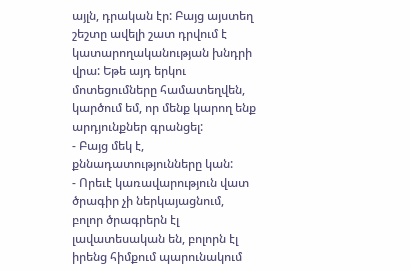այլն, դրական էր: Բայց այստեղ շեշտը ավելի շատ դրվում է կատարողականության խնդրի վրա: Եթե այդ երկու մոտեցումները համատեղվեն, կարծում եմ, որ մենք կարող ենք արդյունքներ գրանցել:
- Բայց մեկ է, քննադատությունները կան:
- Որեւէ կառավարություն վատ ծրագիր չի ներկայացնում, բոլոր ծրագրերն էլ լավատեսական են, բոլորն էլ իրենց հիմքում պարունակում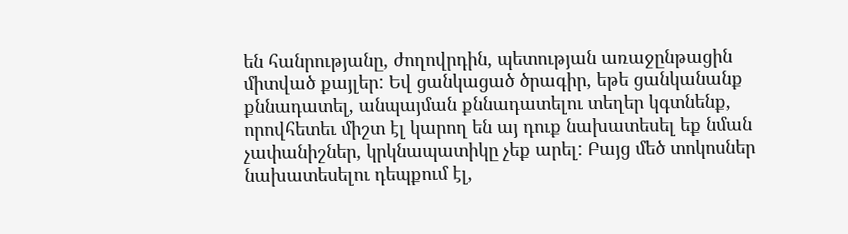են հանրությանը, ժողովրդին, պետության առաջընթացին միտված քայլեր: Եվ ցանկացած ծրագիր, եթե ցանկանանք քննադատել, անպայման քննադատելու տեղեր կգտնենք, որովհետեւ միշտ էլ կարող են այ դուք նախատեսել եք նման չափանիշներ, կրկնապատիկը չեք արել: Բայց մեծ տոկոսներ նախատեսելու դեպքում էլ,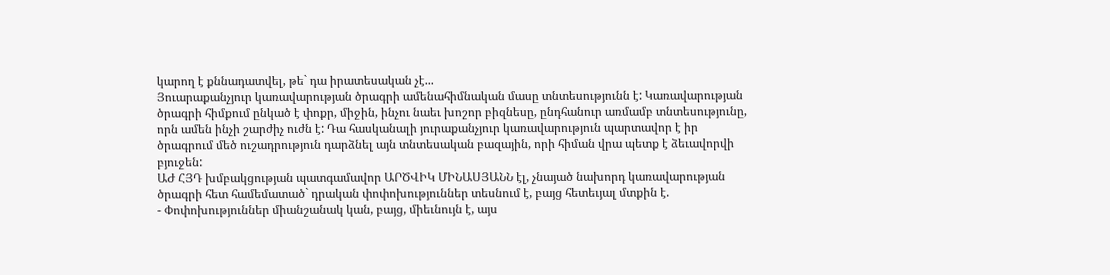կարող է քննադատվել, թե` դա իրատեսական չէ...
Յուարաքանչյուր կառավարության ծրագրի ամենահիմնական մասը տնտեսությունն է: Կառավարության ծրագրի հիմքում ընկած է փոքր, միջին, ինչու նաեւ խոշոր բիզնեսը, ընդհանուր առմամբ տնտեսությունը, որն ամեն ինչի շարժիչ ուժն է: Դա հասկանալի յուրաքանչյուր կառավարություն պարտավոր է իր ծրագրում մեծ ուշադրություն դարձնել այն տնտեսական բազային, որի հիման վրա պետք է ձեւավորվի բյուջեն:
ԱԺ ՀՅԴ խմբակցության պատգամավոր ԱՐԾՎԻԿ ՄԻՆԱՍՅԱՆՆ էլ, չնայած նախորդ կառավարության ծրագրի հետ համեմատած` դրական փոփոխություններ տեսնում է, բայց հետեւյալ մտքին է.
- Փոփոխություններ միանշանակ կան, բայց, միեւնույն է, այս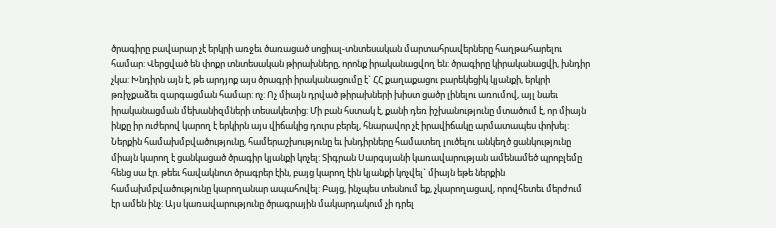ծրագիրը բավարար չէ երկրի առջեւ ծառացած սոցիալ-տնտեսական մարտահրավերները հաղթահարելու համար: Վերցված են փոքր տնտեսական թիրախները, որոնք իրականացվող են: ծրագիրը կիրականացվի, խնդիր չկա: Խնդիրն այն է, թե արդյոք այս ծրագրի իրականացումը է` ՀՀ քաղաքացու բարեկեցիկ կյանքի, երկրի թռիչքաձեւ զարգացման համար: ոչ: Ոչ միայն դրված թիրախների խիստ ցածր լինելու առումով, այլ նաեւ իրականացման մեխանիզմների տեսակետից: Մի բան հստակ է, քանի դեռ իշխանությունը մտածում է, որ միայն ինքը իր ուժերով կարող է երկիրն այս վիճակից դուրս բերել, հնարավոր չէ իրավիճակը արմատապես փոխել: Ներքին համախմբվածությունը, համերաշխությունը եւ խնդիրները համատեղ լուծելու անկեղծ ցանկությունը միայն կարող է ցանկացած ծրագիր կյանքի կոչել: Տիգրան Սարգսյանի կառավարության ամենամեծ պրոբլեմը հենց սա էր. թեեւ հավակնոտ ծրագրեր էին, բայց կարող էին կյանքի կոչվել` միայն եթե ներքին համախմբվածությունը կարողանար ապահովել: Բայց, ինչպես տեսնում եք, չկարողացավ, որովհետեւ մերժում էր ամեն ինչ: Այս կառավարությունը ծրագրային մակարդակում չի դրել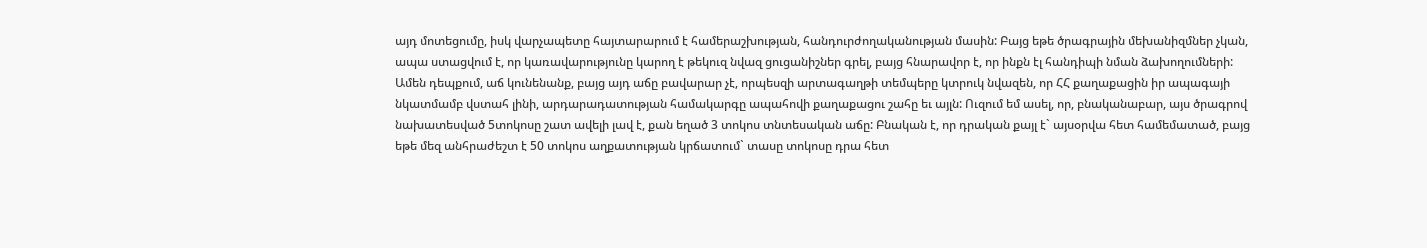այդ մոտեցումը, իսկ վարչապետը հայտարարում է համերաշխության, հանդուրժողականության մասին: Բայց եթե ծրագրային մեխանիզմներ չկան, ապա ստացվում է, որ կառավարությունը կարող է թեկուզ նվազ ցուցանիշներ գրել, բայց հնարավոր է, որ ինքն էլ հանդիպի նման ձախողումների:
Ամեն դեպքում, աճ կունենանք, բայց այդ աճը բավարար չէ, որպեսզի արտագաղթի տեմպերը կտրուկ նվազեն, որ ՀՀ քաղաքացին իր ապագայի նկատմամբ վստահ լինի, արդարադատության համակարգը ապահովի քաղաքացու շահը եւ այլն: Ուզում եմ ասել, որ, բնականաբար, այս ծրագրով նախատեսված 5տոկոսը շատ ավելի լավ է, քան եղած 3 տոկոս տնտեսական աճը: Բնական է, որ դրական քայլ է` այսօրվա հետ համեմատած, բայց եթե մեզ անհրաժեշտ է 50 տոկոս աղքատության կրճատում` տասը տոկոսը դրա հետ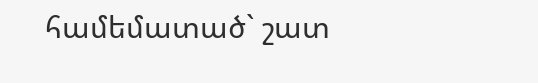համեմատած` շատ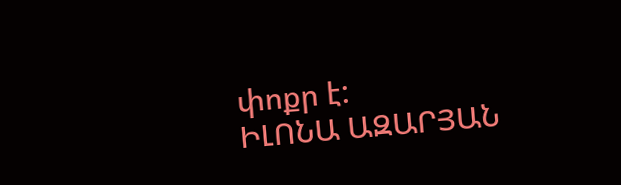փոքր է:
ԻԼՈՆԱ ԱԶԱՐՅԱՆ